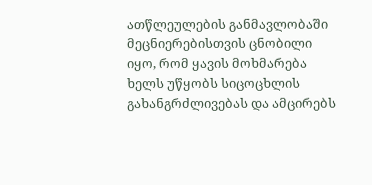ათწლეულების განმავლობაში მეცნიერებისთვის ცნობილი იყო, რომ ყავის მოხმარება ხელს უწყობს სიცოცხლის გახანგრძლივებას და ამცირებს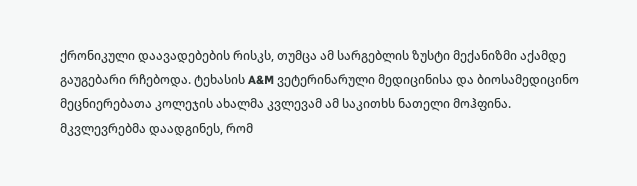ქრონიკული დაავადებების რისკს, თუმცა ამ სარგებლის ზუსტი მექანიზმი აქამდე გაუგებარი რჩებოდა. ტეხასის A&M ვეტერინარული მედიცინისა და ბიოსამედიცინო მეცნიერებათა კოლეჯის ახალმა კვლევამ ამ საკითხს ნათელი მოჰფინა.
მკვლევრებმა დაადგინეს, რომ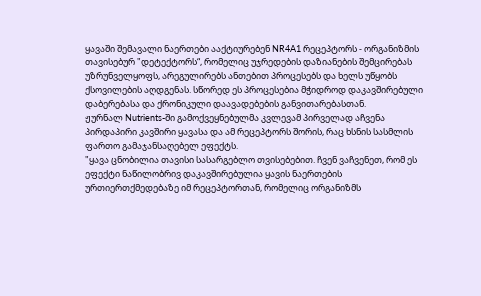ყავაში შემავალი ნაერთები ააქტიურებენ NR4A1 რეცეპტორს - ორგანიზმის თავისებურ "დეტექტორს“, რომელიც უჯრედების დაზიანების შემცირებას უზრუნველყოფს, არეგულირებს ანთებით პროცესებს და ხელს უწყობს ქსოვილების აღდგენას. სწორედ ეს პროცესებია მჭიდროდ დაკავშირებული დაბერებასა და ქრონიკული დაავადებების განვითარებასთან.
ჟურნალ Nutrients-ში გამოქვეყნებულმა კვლევამ პირველად აჩვენა პირდაპირი კავშირი ყავასა და ამ რეცეპტორს შორის, რაც ხსნის სასმლის ფართო გამაჯანსაღებელ ეფექტს.
"ყავა ცნობილია თავისი სასარგებლო თვისებებით. ჩვენ ვაჩვენეთ, რომ ეს ეფექტი ნაწილობრივ დაკავშირებულია ყავის ნაერთების ურთიერთქმედებაზე იმ რეცეპტორთან, რომელიც ორგანიზმს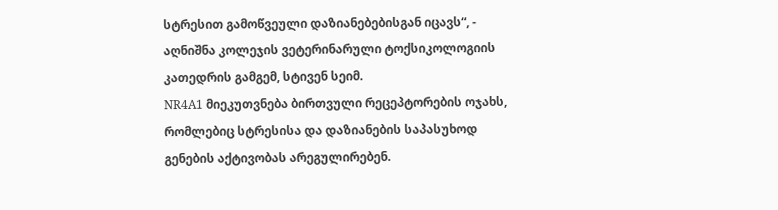სტრესით გამოწვეული დაზიანებებისგან იცავს“, - აღნიშნა კოლეჯის ვეტერინარული ტოქსიკოლოგიის კათედრის გამგემ, სტივენ სეიმ.
NR4A1 მიეკუთვნება ბირთვული რეცეპტორების ოჯახს, რომლებიც სტრესისა და დაზიანების საპასუხოდ გენების აქტივობას არეგულირებენ.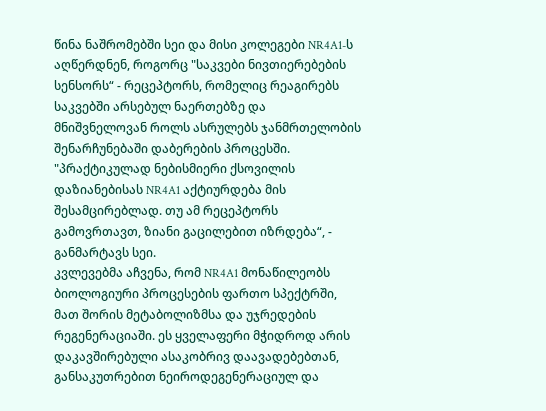წინა ნაშრომებში სეი და მისი კოლეგები NR4A1-ს აღწერდნენ, როგორც "საკვები ნივთიერებების სენსორს“ - რეცეპტორს, რომელიც რეაგირებს საკვებში არსებულ ნაერთებზე და მნიშვნელოვან როლს ასრულებს ჯანმრთელობის შენარჩუნებაში დაბერების პროცესში.
"პრაქტიკულად ნებისმიერი ქსოვილის დაზიანებისას NR4A1 აქტიურდება მის შესამცირებლად. თუ ამ რეცეპტორს გამოვრთავთ, ზიანი გაცილებით იზრდება“, - განმარტავს სეი.
კვლევებმა აჩვენა, რომ NR4A1 მონაწილეობს ბიოლოგიური პროცესების ფართო სპექტრში, მათ შორის მეტაბოლიზმსა და უჯრედების რეგენერაციაში. ეს ყველაფერი მჭიდროდ არის დაკავშირებული ასაკობრივ დაავადებებთან, განსაკუთრებით ნეიროდეგენერაციულ და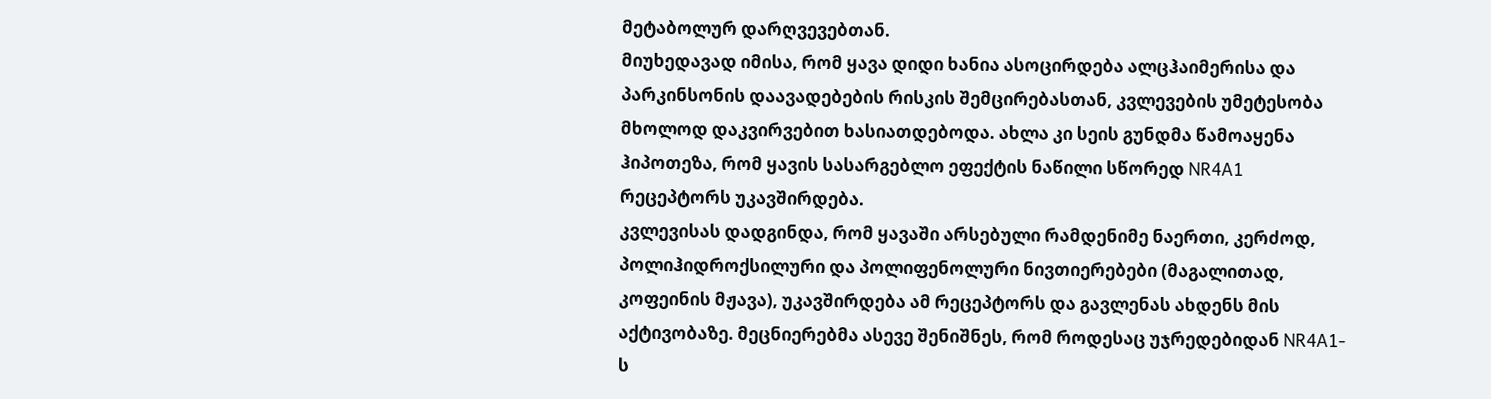მეტაბოლურ დარღვევებთან.
მიუხედავად იმისა, რომ ყავა დიდი ხანია ასოცირდება ალცჰაიმერისა და პარკინსონის დაავადებების რისკის შემცირებასთან, კვლევების უმეტესობა მხოლოდ დაკვირვებით ხასიათდებოდა. ახლა კი სეის გუნდმა წამოაყენა ჰიპოთეზა, რომ ყავის სასარგებლო ეფექტის ნაწილი სწორედ NR4A1 რეცეპტორს უკავშირდება.
კვლევისას დადგინდა, რომ ყავაში არსებული რამდენიმე ნაერთი, კერძოდ, პოლიჰიდროქსილური და პოლიფენოლური ნივთიერებები (მაგალითად, კოფეინის მჟავა), უკავშირდება ამ რეცეპტორს და გავლენას ახდენს მის აქტივობაზე. მეცნიერებმა ასევე შენიშნეს, რომ როდესაც უჯრედებიდან NR4A1-ს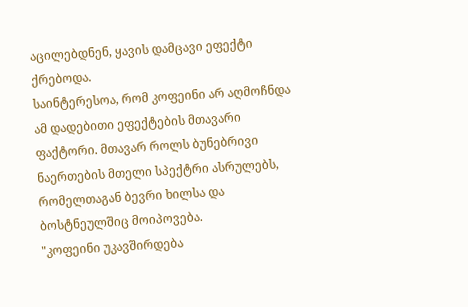აცილებდნენ, ყავის დამცავი ეფექტი ქრებოდა.
საინტერესოა, რომ კოფეინი არ აღმოჩნდა ამ დადებითი ეფექტების მთავარი ფაქტორი. მთავარ როლს ბუნებრივი ნაერთების მთელი სპექტრი ასრულებს, რომელთაგან ბევრი ხილსა და ბოსტნეულშიც მოიპოვება.
"კოფეინი უკავშირდება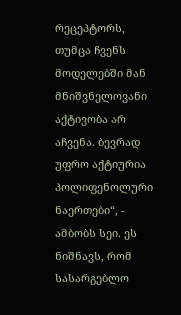რეცეპტორს, თუმცა ჩვენს მოდელებში მან მნიშვნელოვანი აქტივობა არ აჩვენა. ბევრად უფრო აქტიურია პოლიფენოლური ნაერთები“, - ამბობს სეი. ეს ნიშნავს, რომ სასარგებლო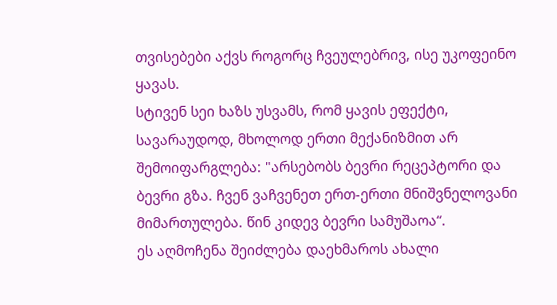თვისებები აქვს როგორც ჩვეულებრივ, ისე უკოფეინო ყავას.
სტივენ სეი ხაზს უსვამს, რომ ყავის ეფექტი, სავარაუდოდ, მხოლოდ ერთი მექანიზმით არ შემოიფარგლება: "არსებობს ბევრი რეცეპტორი და ბევრი გზა. ჩვენ ვაჩვენეთ ერთ-ერთი მნიშვნელოვანი მიმართულება. წინ კიდევ ბევრი სამუშაოა“.
ეს აღმოჩენა შეიძლება დაეხმაროს ახალი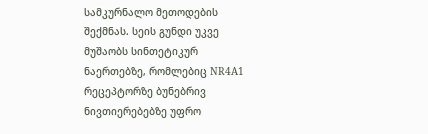სამკურნალო მეთოდების შექმნას. სეის გუნდი უკვე მუშაობს სინთეტიკურ ნაერთებზე, რომლებიც NR4A1 რეცეპტორზე ბუნებრივ ნივთიერებებზე უფრო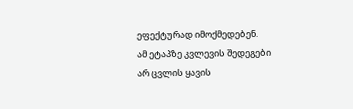ეფექტურად იმოქმედებენ.
ამ ეტაპზე კვლევის შედეგები არ ცვლის ყავის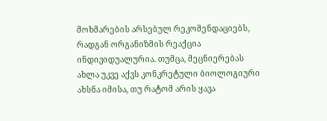მოხმარების არსებულ რეკომენდაციებს, რადგან ორგანიზმის რეაქცია ინდივიდუალურია. თუმცა, მეცნიერებას ახლა უკვე აქვს კონკრეტული ბიოლოგიური ახსნა იმისა, თუ რატომ არის ყავა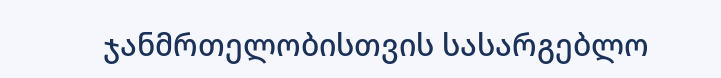ჯანმრთელობისთვის სასარგებლო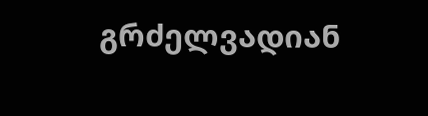გრძელვადიან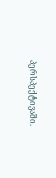პერსპექტივაში.